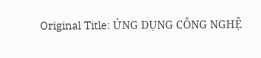Original Title: ỨNG DỤNG CÔNG NGHỆ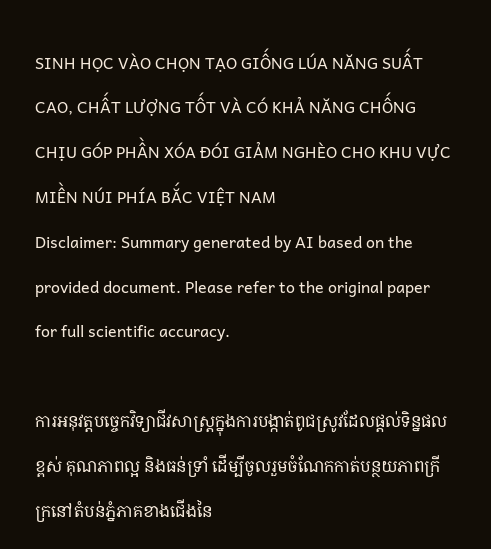SINH HỌC VÀO CHỌN TẠO GIỐNG LÚA NĂNG SUẤT CAO, CHẤT LƯỢNG TỐT VÀ CÓ KHẢ NĂNG CHỐNG CHỊU GÓP PHẦN XÓA ĐÓI GIẢM NGHÈO CHO KHU VỰC MIỀN NÚI PHÍA BẮC VIỆT NAM
Disclaimer: Summary generated by AI based on the provided document. Please refer to the original paper for full scientific accuracy.

ការអនុវត្តបច្ចេកវិទ្យាជីវសាស្ត្រក្នុងការបង្កាត់ពូជស្រូវដែលផ្តល់ទិន្នផលខ្ពស់ គុណភាពល្អ និងធន់ទ្រាំ ដើម្បីចូលរួមចំណែកកាត់បន្ថយភាពក្រីក្រនៅតំបន់ភ្នំភាគខាងជើងនៃ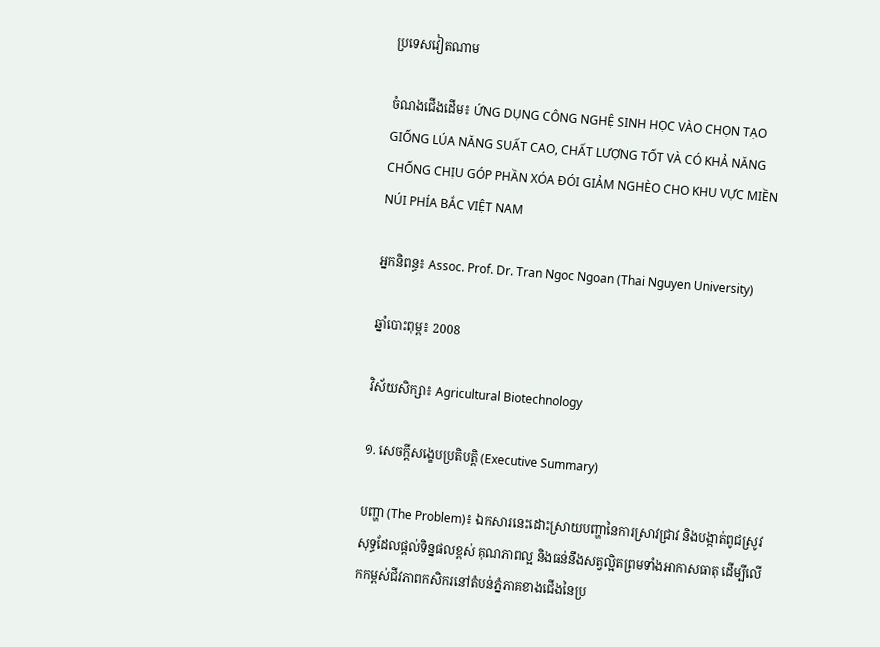ប្រទេសវៀតណាម

ចំណងជើងដើម៖ ỨNG DỤNG CÔNG NGHỆ SINH HỌC VÀO CHỌN TẠO GIỐNG LÚA NĂNG SUẤT CAO, CHẤT LƯỢNG TỐT VÀ CÓ KHẢ NĂNG CHỐNG CHỊU GÓP PHẦN XÓA ĐÓI GIẢM NGHÈO CHO KHU VỰC MIỀN NÚI PHÍA BẮC VIỆT NAM

អ្នកនិពន្ធ៖ Assoc. Prof. Dr. Tran Ngoc Ngoan (Thai Nguyen University)

ឆ្នាំបោះពុម្ព៖ 2008

វិស័យសិក្សា៖ Agricultural Biotechnology

១. សេចក្តីសង្ខេបប្រតិបត្តិ (Executive Summary)

បញ្ហា (The Problem)៖ ឯកសារនេះដោះស្រាយបញ្ហានៃការស្រាវជ្រាវ និងបង្កាត់ពូជស្រូវសុទ្ធដែលផ្តល់ទិន្នផលខ្ពស់ គុណភាពល្អ និងធន់នឹងសត្វល្អិតព្រមទាំងអាកាសធាតុ ដើម្បីលើកកម្ពស់ជីវភាពកសិករនៅតំបន់ភ្នំភាគខាងជើងនៃប្រ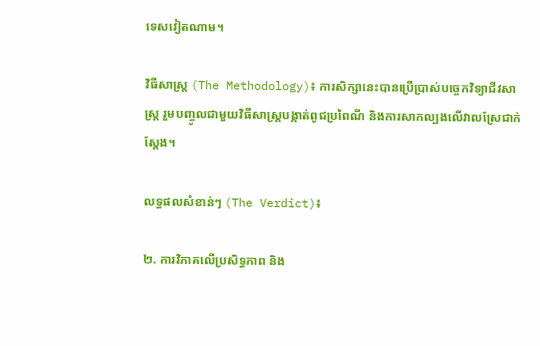ទេសវៀតណាម។

វិធីសាស្ត្រ (The Methodology)៖ ការសិក្សានេះបានប្រើប្រាស់បច្ចេកវិទ្យាជីវសាស្ត្រ រួមបញ្ចូលជាមួយវិធីសាស្ត្របង្កាត់ពូជប្រពៃណី និងការសាកល្បងលើវាលស្រែជាក់ស្តែង។

លទ្ធផលសំខាន់ៗ (The Verdict)៖

២. ការវិភាគលើប្រសិទ្ធភាព និង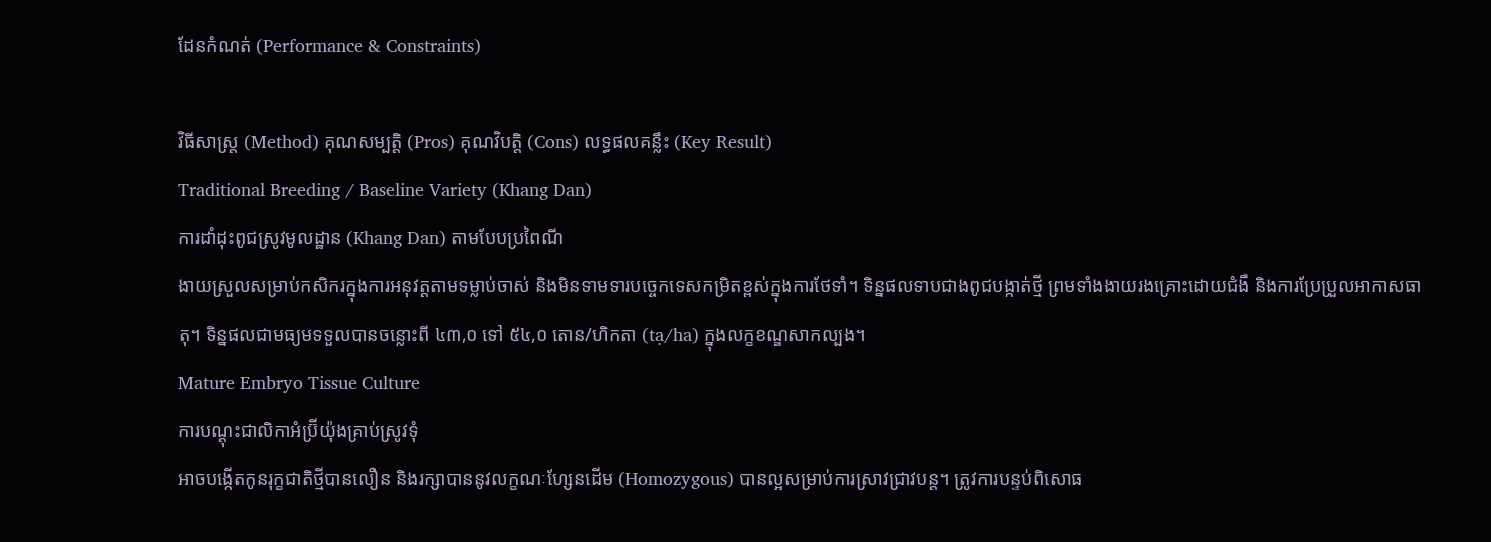ដែនកំណត់ (Performance & Constraints)

វិធីសាស្ត្រ (Method) គុណសម្បត្តិ (Pros) គុណវិបត្តិ (Cons) លទ្ធផលគន្លឹះ (Key Result)
Traditional Breeding / Baseline Variety (Khang Dan)
ការដាំដុះពូជស្រូវមូលដ្ឋាន (Khang Dan) តាមបែបប្រពៃណី
ងាយស្រួលសម្រាប់កសិករក្នុងការអនុវត្តតាមទម្លាប់ចាស់ និងមិនទាមទារបច្ចេកទេសកម្រិតខ្ពស់ក្នុងការថែទាំ។ ទិន្នផលទាបជាងពូជបង្កាត់ថ្មី ព្រមទាំងងាយរងគ្រោះដោយជំងឺ និងការប្រែប្រួលអាកាសធាតុ។ ទិន្នផលជាមធ្យមទទួលបានចន្លោះពី ៤៣,០ ទៅ ៥៤,០ តោន/ហិកតា (tạ/ha) ក្នុងលក្ខខណ្ឌសាកល្បង។
Mature Embryo Tissue Culture
ការបណ្តុះជាលិកាអំប្រ៊ីយ៉ុងគ្រាប់ស្រូវទុំ
អាចបង្កើតកូនរុក្ខជាតិថ្មីបានលឿន និងរក្សាបាននូវលក្ខណៈហ្សែនដើម (Homozygous) បានល្អសម្រាប់ការស្រាវជ្រាវបន្ត។ ត្រូវការបន្ទប់ពិសោធ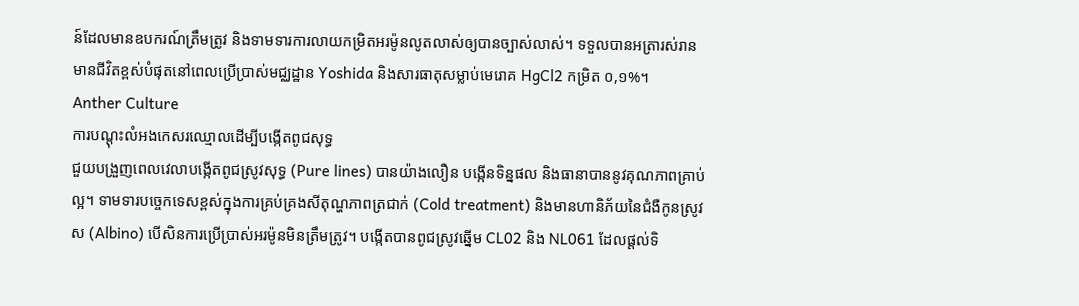ន៍ដែលមានឧបករណ៍ត្រឹមត្រូវ និងទាមទារការលាយកម្រិតអរម៉ូនលូតលាស់ឲ្យបានច្បាស់លាស់។ ទទួលបានអត្រារស់រានមានជីវិតខ្ពស់បំផុតនៅពេលប្រើប្រាស់មជ្ឈដ្ឋាន Yoshida និងសារធាតុសម្លាប់មេរោគ HgCl2 កម្រិត ០,១%។
Anther Culture
ការបណ្តុះលំអងកេសរឈ្មោលដើម្បីបង្កើតពូជសុទ្ធ
ជួយបង្រួញពេលវេលាបង្កើតពូជស្រូវសុទ្ធ (Pure lines) បានយ៉ាងលឿន បង្កើនទិន្នផល និងធានាបាននូវគុណភាពគ្រាប់ល្អ។ ទាមទារបច្ចេកទេសខ្ពស់ក្នុងការគ្រប់គ្រងសីតុណ្ហភាពត្រជាក់ (Cold treatment) និងមានហានិភ័យនៃជំងឺកូនស្រូវស (Albino) បើសិនការប្រើប្រាស់អរម៉ូនមិនត្រឹមត្រូវ។ បង្កើតបានពូជស្រូវឆ្នើម CL02 និង NL061 ដែលផ្តល់ទិ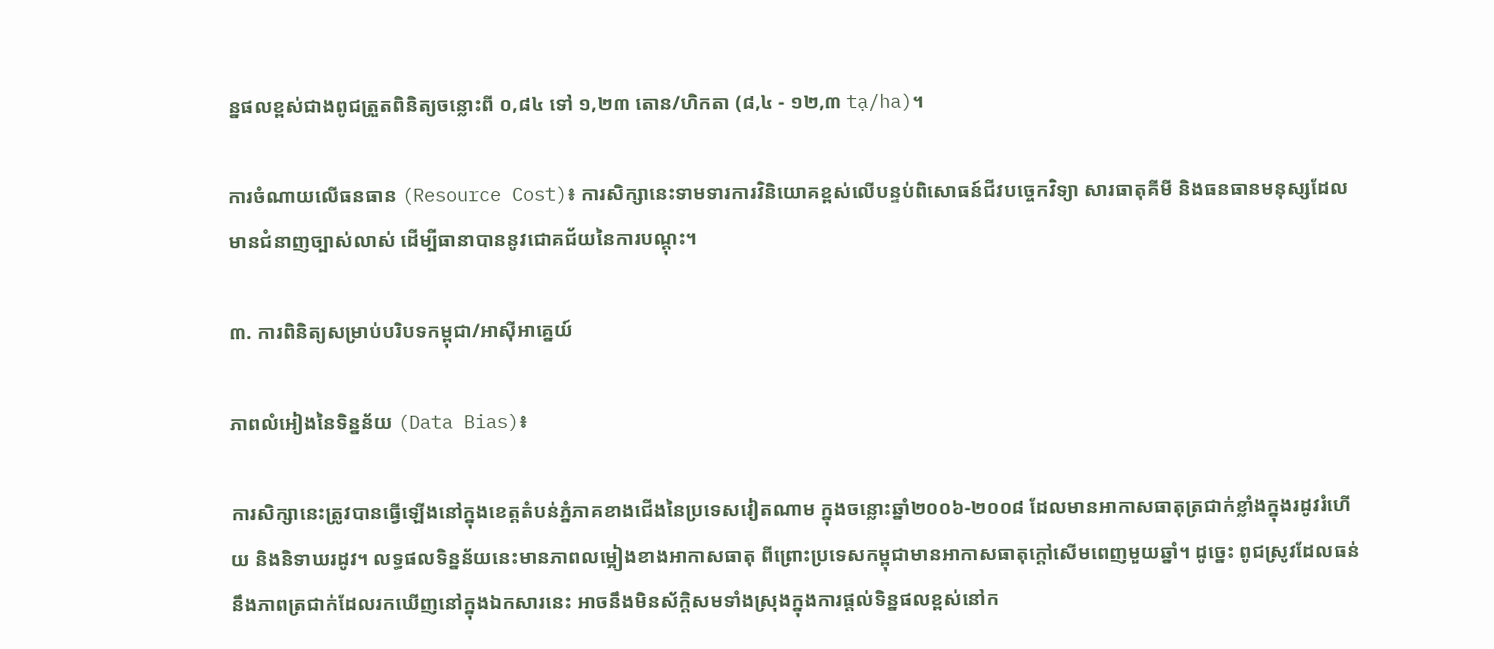ន្នផលខ្ពស់ជាងពូជត្រួតពិនិត្យចន្លោះពី ០,៨៤ ទៅ ១,២៣ តោន/ហិកតា (៨,៤ - ១២,៣ tạ/ha)។

ការចំណាយលើធនធាន (Resource Cost)៖ ការសិក្សានេះទាមទារការវិនិយោគខ្ពស់លើបន្ទប់ពិសោធន៍ជីវបច្ចេកវិទ្យា សារធាតុគីមី និងធនធានមនុស្សដែលមានជំនាញច្បាស់លាស់ ដើម្បីធានាបាននូវជោគជ័យនៃការបណ្តុះ។

៣. ការពិនិត្យសម្រាប់បរិបទកម្ពុជា/អាស៊ីអាគ្នេយ៍

ភាពលំអៀងនៃទិន្នន័យ (Data Bias)៖

ការសិក្សានេះត្រូវបានធ្វើឡើងនៅក្នុងខេត្តតំបន់ភ្នំភាគខាងជើងនៃប្រទេសវៀតណាម ក្នុងចន្លោះឆ្នាំ២០០៦-២០០៨ ដែលមានអាកាសធាតុត្រជាក់ខ្លាំងក្នុងរដូវរំហើយ និងនិទាឃរដូវ។ លទ្ធផលទិន្នន័យនេះមានភាពលម្អៀងខាងអាកាសធាតុ ពីព្រោះប្រទេសកម្ពុជាមានអាកាសធាតុក្តៅសើមពេញមួយឆ្នាំ។ ដូច្នេះ ពូជស្រូវដែលធន់នឹងភាពត្រជាក់ដែលរកឃើញនៅក្នុងឯកសារនេះ អាចនឹងមិនស័ក្តិសមទាំងស្រុងក្នុងការផ្តល់ទិន្នផលខ្ពស់នៅក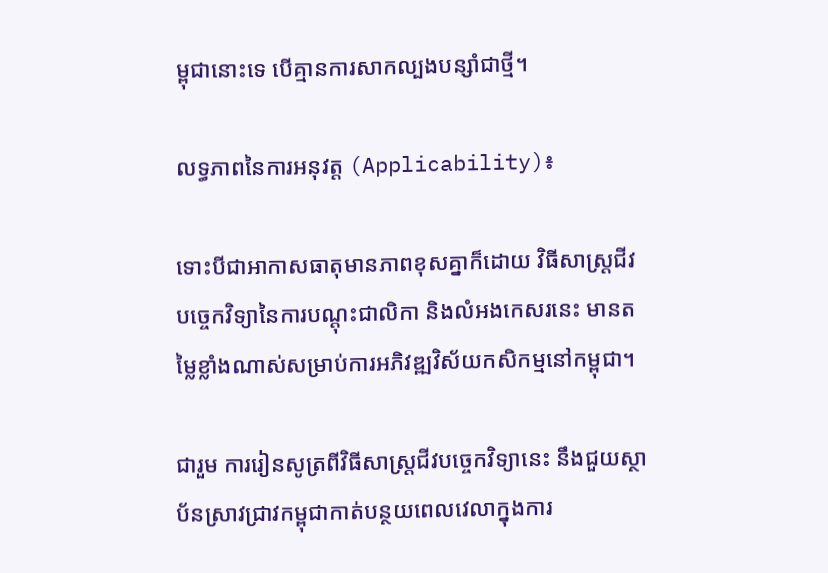ម្ពុជានោះទេ បើគ្មានការសាកល្បងបន្សាំជាថ្មី។

លទ្ធភាពនៃការអនុវត្ត (Applicability)៖

ទោះបីជាអាកាសធាតុមានភាពខុសគ្នាក៏ដោយ វិធីសាស្ត្រជីវបច្ចេកវិទ្យានៃការបណ្តុះជាលិកា និងលំអងកេសរនេះ មានតម្លៃខ្លាំងណាស់សម្រាប់ការអភិវឌ្ឍវិស័យកសិកម្មនៅកម្ពុជា។

ជារួម ការរៀនសូត្រពីវិធីសាស្ត្រជីវបច្ចេកវិទ្យានេះ នឹងជួយស្ថាប័នស្រាវជ្រាវកម្ពុជាកាត់បន្ថយពេលវេលាក្នុងការ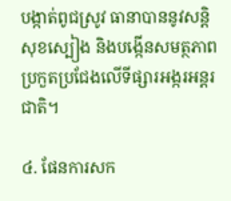បង្កាត់ពូជស្រូវ ធានាបាននូវសន្តិសុខស្បៀង និងបង្កើនសមត្ថភាពប្រកួតប្រជែងលើទីផ្សារអង្ករអន្តរជាតិ។

៤. ផែនការសក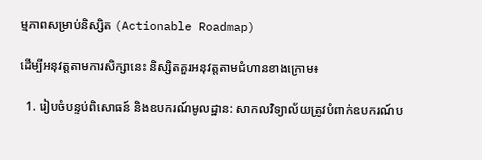ម្មភាពសម្រាប់និស្សិត (Actionable Roadmap)

ដើម្បីអនុវត្តតាមការសិក្សានេះ និស្សិតគួរអនុវត្តតាមជំហានខាងក្រោម៖

  1. រៀបចំបន្ទប់ពិសោធន៍ និងឧបករណ៍មូលដ្ឋាន: សាកលវិទ្យាល័យត្រូវបំពាក់ឧបករណ៍ប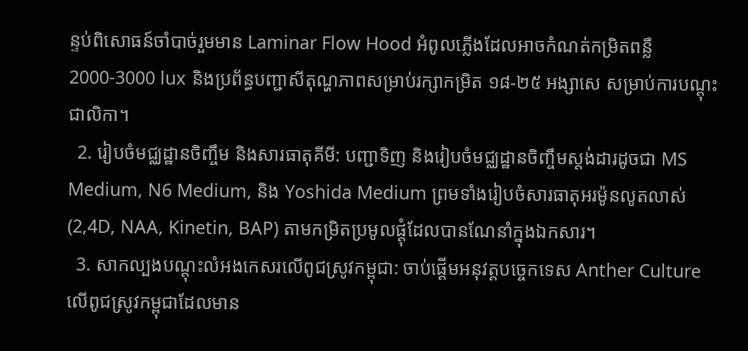ន្ទប់ពិសោធន៍ចាំបាច់រួមមាន Laminar Flow Hood អំពូលភ្លើងដែលអាចកំណត់កម្រិតពន្លឺ 2000-3000 lux និងប្រព័ន្ធបញ្ជាសីតុណ្ហភាពសម្រាប់រក្សាកម្រិត ១៨-២៥ អង្សាសេ សម្រាប់ការបណ្តុះជាលិកា។
  2. រៀបចំមជ្ឈដ្ឋានចិញ្ចឹម និងសារធាតុគីមី: បញ្ជាទិញ និងរៀបចំមជ្ឈដ្ឋានចិញ្ចឹមស្តង់ដារដូចជា MS Medium, N6 Medium, និង Yoshida Medium ព្រមទាំងរៀបចំសារធាតុអរម៉ូនលូតលាស់ (2,4D, NAA, Kinetin, BAP) តាមកម្រិតប្រមូលផ្តុំដែលបានណែនាំក្នុងឯកសារ។
  3. សាកល្បងបណ្តុះលំអងកេសរលើពូជស្រូវកម្ពុជា: ចាប់ផ្តើមអនុវត្តបច្ចេកទេស Anther Culture លើពូជស្រូវកម្ពុជាដែលមាន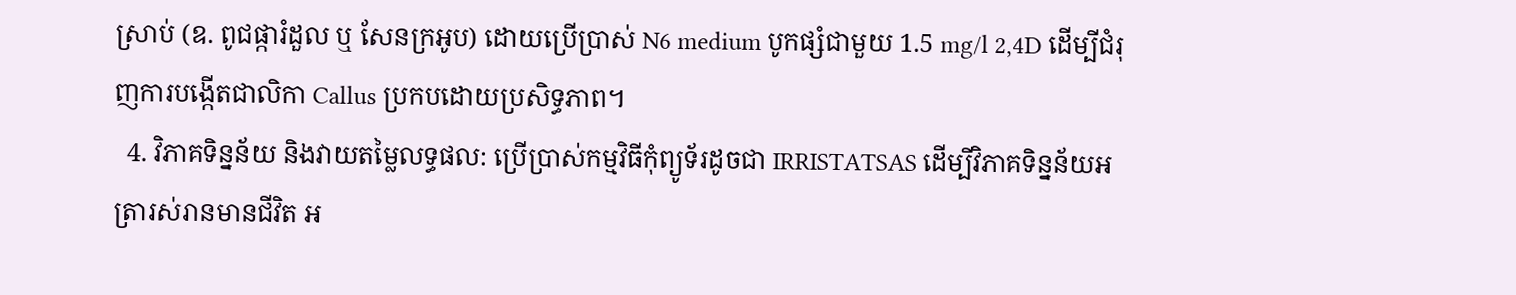ស្រាប់ (ឧ. ពូជផ្ការំដួល ឬ សែនក្រអូប) ដោយប្រើប្រាស់ N6 medium បូកផ្សំជាមួយ 1.5 mg/l 2,4D ដើម្បីជំរុញការបង្កើតជាលិកា Callus ប្រកបដោយប្រសិទ្ធភាព។
  4. វិភាគទិន្នន័យ និងវាយតម្លៃលទ្ធផល: ប្រើប្រាស់កម្មវិធីកុំព្យូទ័រដូចជា IRRISTATSAS ដើម្បីវិភាគទិន្នន័យអត្រារស់រានមានជីវិត អ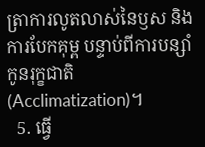ត្រាការលូតលាស់នៃឫស និងការបែកគុម្ព បន្ទាប់ពីការបន្សាំកូនរុក្ខជាតិ (Acclimatization)។
  5. ធ្វើ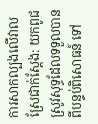ការសាកល្បងលើវាលស្រែជាក់ស្តែង: យកពូជស្រូវសុទ្ធដែលទទួលបានពីបន្ទប់ពិសោធន៍ ទៅ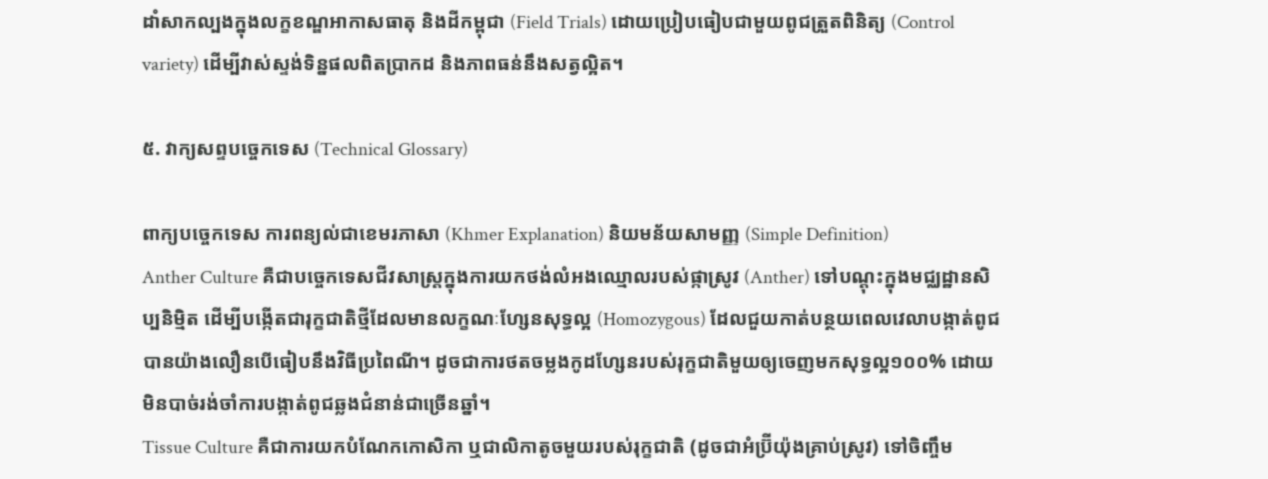ដាំសាកល្បងក្នុងលក្ខខណ្ឌអាកាសធាតុ និងដីកម្ពុជា (Field Trials) ដោយប្រៀបធៀបជាមួយពូជត្រួតពិនិត្យ (Control variety) ដើម្បីវាស់ស្ទង់ទិន្នផលពិតប្រាកដ និងភាពធន់នឹងសត្វល្អិត។

៥. វាក្យសព្ទបច្ចេកទេស (Technical Glossary)

ពាក្យបច្ចេកទេស ការពន្យល់ជាខេមរភាសា (Khmer Explanation) និយមន័យសាមញ្ញ (Simple Definition)
Anther Culture គឺជាបច្ចេកទេសជីវសាស្ត្រក្នុងការយកថង់លំអងឈ្មោលរបស់ផ្កាស្រូវ (Anther) ទៅបណ្តុះក្នុងមជ្ឈដ្ឋានសិប្បនិម្មិត ដើម្បីបង្កើតជារុក្ខជាតិថ្មីដែលមានលក្ខណៈហ្សែនសុទ្ធល្អ (Homozygous) ដែលជួយកាត់បន្ថយពេលវេលាបង្កាត់ពូជបានយ៉ាងលឿនបើធៀបនឹងវិធីប្រពៃណី។ ដូចជាការថតចម្លងកូដហ្សែនរបស់រុក្ខជាតិមួយឲ្យចេញមកសុទ្ធល្អ១០០% ដោយមិនបាច់រង់ចាំការបង្កាត់ពូជឆ្លងជំនាន់ជាច្រើនឆ្នាំ។
Tissue Culture គឺជាការយកបំណែកកោសិកា ឬជាលិកាតូចមួយរបស់រុក្ខជាតិ (ដូចជាអំប្រ៊ីយ៉ុងគ្រាប់ស្រូវ) ទៅចិញ្ចឹម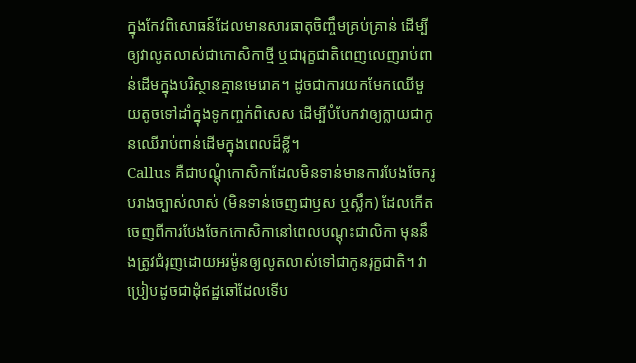ក្នុងកែវពិសោធន៍ដែលមានសារធាតុចិញ្ចឹមគ្រប់គ្រាន់ ដើម្បីឲ្យវាលូតលាស់ជាកោសិកាថ្មី ឬជារុក្ខជាតិពេញលេញរាប់ពាន់ដើមក្នុងបរិស្ថានគ្មានមេរោគ។ ដូចជាការយកមែកឈើមួយតូចទៅដាំក្នុងទូកញ្ចក់ពិសេស ដើម្បីបំបែកវាឲ្យក្លាយជាកូនឈើរាប់ពាន់ដើមក្នុងពេលដ៏ខ្លី។
Callus គឺជាបណ្តុំកោសិកាដែលមិនទាន់មានការបែងចែករូបរាងច្បាស់លាស់ (មិនទាន់ចេញជាឫស ឬស្លឹក) ដែលកើតចេញពីការបែងចែកកោសិកានៅពេលបណ្តុះជាលិកា មុននឹងត្រូវជំរុញដោយអរម៉ូនឲ្យលូតលាស់ទៅជាកូនរុក្ខជាតិ។ វាប្រៀបដូចជាដុំឥដ្ឋឆៅដែលទើប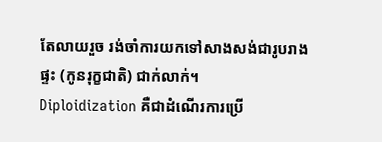តែលាយរួច រង់ចាំការយកទៅសាងសង់ជារូបរាងផ្ទះ (កូនរុក្ខជាតិ) ជាក់លាក់។
Diploidization គឺជាដំណើរការប្រើ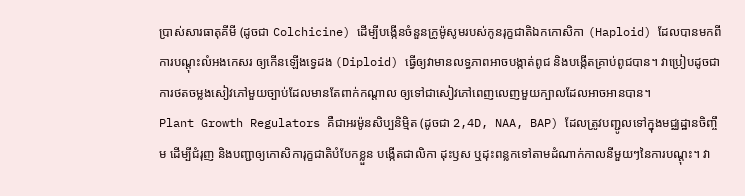ប្រាស់សារធាតុគីមី (ដូចជា Colchicine) ដើម្បីបង្កើនចំនួនក្រូម៉ូសូមរបស់កូនរុក្ខជាតិឯកកោសិកា (Haploid) ដែលបានមកពីការបណ្តុះលំអងកេសរ ឲ្យកើនឡើងទ្វេដង (Diploid) ធ្វើឲ្យវាមានលទ្ធភាពអាចបង្កាត់ពូជ និងបង្កើតគ្រាប់ពូជបាន។ វាប្រៀបដូចជាការថតចម្លងសៀវភៅមួយច្បាប់ដែលមានតែពាក់កណ្តាល ឲ្យទៅជាសៀវភៅពេញលេញមួយក្បាលដែលអាចអានបាន។
Plant Growth Regulators គឺជាអរម៉ូនសិប្បនិម្មិត (ដូចជា 2,4D, NAA, BAP) ដែលត្រូវបញ្ជូលទៅក្នុងមជ្ឈដ្ឋានចិញ្ចឹម ដើម្បីជំរុញ និងបញ្ជាឲ្យកោសិការុក្ខជាតិបំបែកខ្លួន បង្កើតជាលិកា ដុះឫស ឬដុះពន្លកទៅតាមដំណាក់កាលនីមួយៗនៃការបណ្តុះ។ វា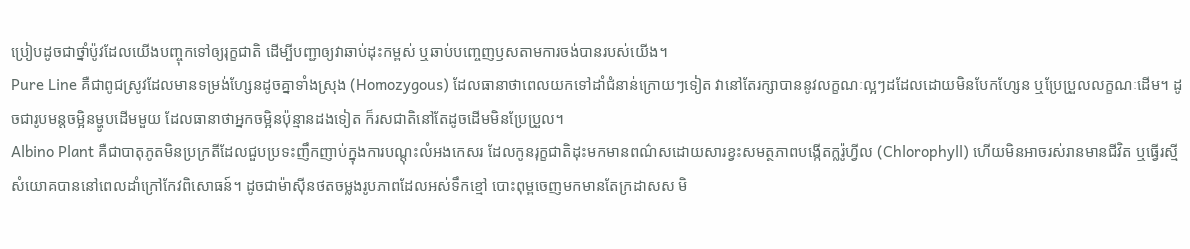ប្រៀបដូចជាថ្នាំប៉ូវដែលយើងបញ្ចុកទៅឲ្យរុក្ខជាតិ ដើម្បីបញ្ជាឲ្យវាឆាប់ដុះកម្ពស់ ឬឆាប់បញ្ចេញឫសតាមការចង់បានរបស់យើង។
Pure Line គឺជាពូជស្រូវដែលមានទម្រង់ហ្សែនដូចគ្នាទាំងស្រុង (Homozygous) ដែលធានាថាពេលយកទៅដាំជំនាន់ក្រោយៗទៀត វានៅតែរក្សាបាននូវលក្ខណៈល្អៗដដែលដោយមិនបែកហ្សែន ឬប្រែប្រួលលក្ខណៈដើម។ ដូចជារូបមន្តចម្អិនម្ហូបដើមមួយ ដែលធានាថាអ្នកចម្អិនប៉ុន្មានដងទៀត ក៏រសជាតិនៅតែដូចដើមមិនប្រែប្រួល។
Albino Plant គឺជាបាតុភូតមិនប្រក្រតីដែលជួបប្រទះញឹកញាប់ក្នុងការបណ្តុះលំអងកេសរ ដែលកូនរុក្ខជាតិដុះមកមានពណ៌សដោយសារខ្វះសមត្ថភាពបង្កើតក្លរ៉ូហ្វីល (Chlorophyll) ហើយមិនអាចរស់រានមានជីវិត ឬធ្វើរស្មីសំយោគបាននៅពេលដាំក្រៅកែវពិសោធន៍។ ដូចជាម៉ាស៊ីនថតចម្លងរូបភាពដែលអស់ទឹកខ្មៅ បោះពុម្ពចេញមកមានតែក្រដាសស មិ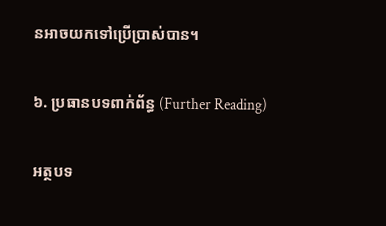នអាចយកទៅប្រើប្រាស់បាន។

៦. ប្រធានបទពាក់ព័ន្ធ (Further Reading)

អត្ថបទ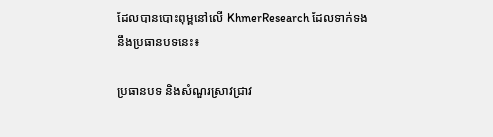ដែលបានបោះពុម្ពនៅលើ KhmerResearch ដែលទាក់ទងនឹងប្រធានបទនេះ៖

ប្រធានបទ និងសំណួរស្រាវជ្រាវ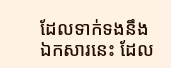ដែលទាក់ទងនឹងឯកសារនេះ ដែល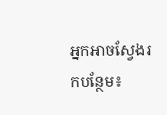អ្នកអាចស្វែងរកបន្ថែម៖